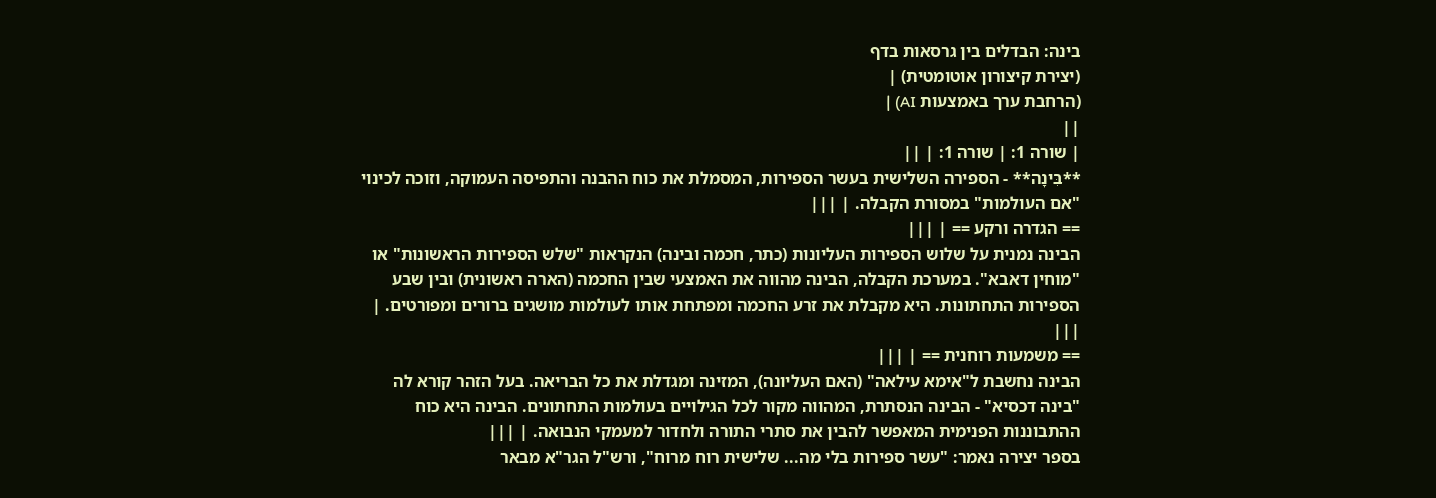בינה: הבדלים בין גרסאות בדף
(יצירת קיצורון אוטומטית) |
(הרחבת ערך באמצעות AI) |
||
| שורה 1: | שורה 1: | ||
**בִּינָה** - הספירה השלישית בעשר הספירות, המסמלת את כוח ההבנה והתפיסה העמוקה, וזוכה לכינוי "אם העולמות" במסורת הקבלה. | |||
== הגדרה ורקע == | |||
הבינה נמנית על שלוש הספירות העליונות (כתר, חכמה ובינה) הנקראות "שלש הספירות הראשונות" או "מוחין דאבא". במערכת הקבלה, הבינה מהווה את האמצעי שבין החכמה (הארה ראשונית) ובין שבע הספירות התחתונות. היא מקבלת את זרע החכמה ומפתחת אותו לעולמות מושגים ברורים ומפורטים. | |||
== משמעות רוחנית == | |||
הבינה נחשבת ל"אימא עילאה" (האם העליונה), המזינה ומגדלת את כל הבריאה. בעל הזהר קורא לה "בינה דכסיא" - הבינה הנסתרת, המהווה מקור לכל הגילויים בעולמות התחתונים. הבינה היא כוח ההתבוננות הפנימית המאפשר להבין את סתרי התורה ולחדור למעמקי הנבואה. | |||
בספר יצירה נאמר: "עשר ספירות בלי מה... שלישית רוח מרוח", ורש"ל הגר"א מבאר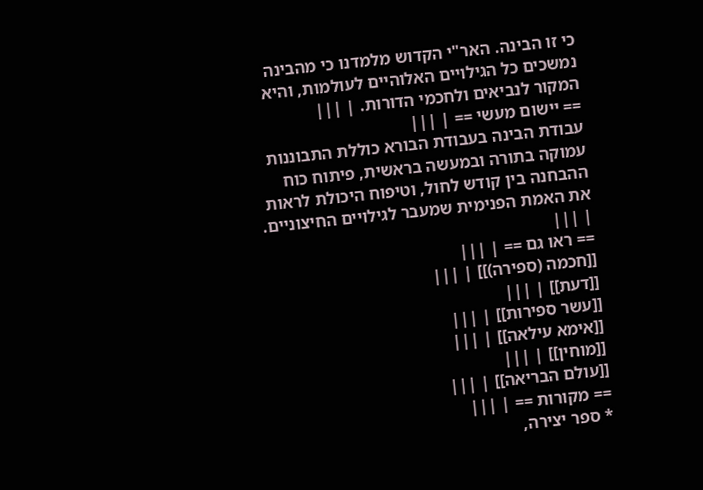כי זו הבינה. האר"י הקדוש מלמדנו כי מהבינה נמשכים כל הגילויים האלוהיים לעולמות, והיא המקור לנביאים ולחכמי הדורות. | |||
== יישום מעשי == | |||
עבודת הבינה בעבודת הבורא כוללת התבוננות עמוקה בתורה ובמעשה בראשית, פיתוח כוח ההבחנה בין קודש לחול, וטיפוח היכולת לראות את האמת הפנימית שמעבר לגילויים החיצוניים. | |||
== ראו גם == | |||
[[חכמה (ספירה)]] | |||
[[דעת]] | |||
[[עשר ספירות]] | |||
[[אימא עילאה]] | |||
[[מוחין]] | |||
[[עולם הבריאה]] | |||
== מקורות == | |||
* ספר יצירה,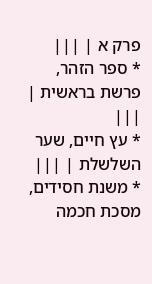פרק א | |||
* ספר הזהר, פרשת בראשית | |||
* עץ חיים, שער השלשלת | |||
* משנת חסידים, מסכת חכמה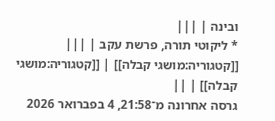ובינה | |||
* ליקוטי תורה, פרשת עקב | |||
[[קטגוריה:מושגי קבלה]] | [[קטגוריה:מושגי קבלה]] | ||
גרסה אחרונה מ־21:58, 4 בפברואר 2026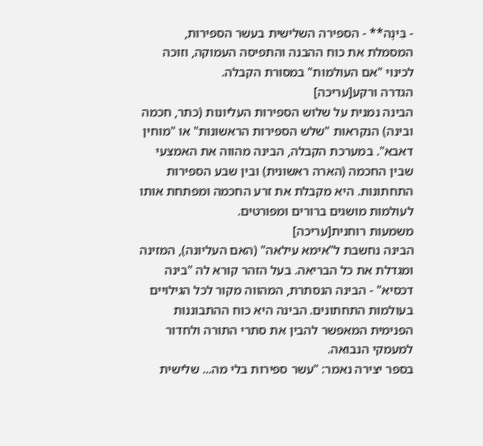- בִּינָה** - הספירה השלישית בעשר הספירות, המסמלת את כוח ההבנה והתפיסה העמוקה, וזוכה לכינוי "אם העולמות" במסורת הקבלה.
הגדרה ורקע[עריכה]
הבינה נמנית על שלוש הספירות העליונות (כתר, חכמה ובינה) הנקראות "שלש הספירות הראשונות" או "מוחין דאבא". במערכת הקבלה, הבינה מהווה את האמצעי שבין החכמה (הארה ראשונית) ובין שבע הספירות התחתונות. היא מקבלת את זרע החכמה ומפתחת אותו לעולמות מושגים ברורים ומפורטים.
משמעות רוחנית[עריכה]
הבינה נחשבת ל"אימא עילאה" (האם העליונה), המזינה ומגדלת את כל הבריאה. בעל הזהר קורא לה "בינה דכסיא" - הבינה הנסתרת, המהווה מקור לכל הגילויים בעולמות התחתונים. הבינה היא כוח ההתבוננות הפנימית המאפשר להבין את סתרי התורה ולחדור למעמקי הנבואה.
בספר יצירה נאמר: "עשר ספירות בלי מה... שלישית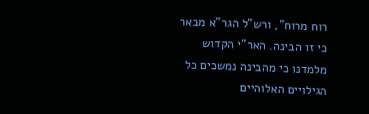רוח מרוח", ורש"ל הגר"א מבאר כי זו הבינה. האר"י הקדוש מלמדנו כי מהבינה נמשכים כל הגילויים האלוהיים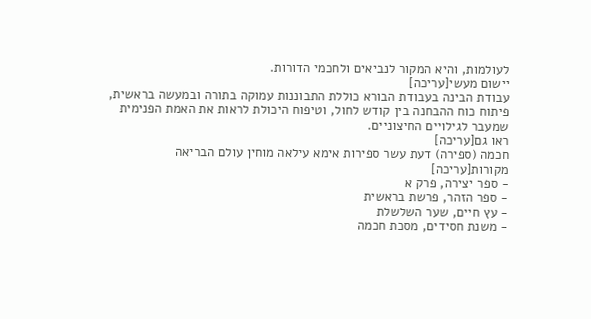לעולמות, והיא המקור לנביאים ולחכמי הדורות.
יישום מעשי[עריכה]
עבודת הבינה בעבודת הבורא כוללת התבוננות עמוקה בתורה ובמעשה בראשית, פיתוח כוח ההבחנה בין קודש לחול, וטיפוח היכולת לראות את האמת הפנימית שמעבר לגילויים החיצוניים.
ראו גם[עריכה]
חכמה (ספירה) דעת עשר ספירות אימא עילאה מוחין עולם הבריאה
מקורות[עריכה]
- ספר יצירה, פרק א
- ספר הזהר, פרשת בראשית
- עץ חיים, שער השלשלת
- משנת חסידים, מסכת חכמה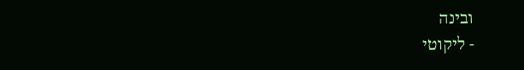ובינה
- ליקוטי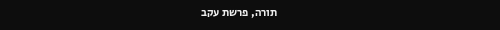תורה, פרשת עקב